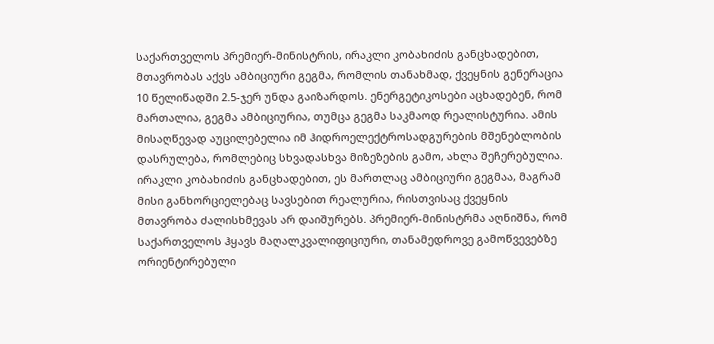საქართველოს პრემიერ-მინისტრის, ირაკლი კობახიძის განცხადებით, მთავრობას აქვს ამბიციური გეგმა, რომლის თანახმად, ქვეყნის გენერაცია 10 წელიწადში 2.5-ჯერ უნდა გაიზარდოს. ენერგეტიკოსები აცხადებენ, რომ მართალია, გეგმა ამბიციურია, თუმცა გეგმა საკმაოდ რეალისტურია. ამის მისაღწევად აუცილებელია იმ ჰიდროელექტროსადგურების მშენებლობის დასრულება, რომლებიც სხვადასხვა მიზეზების გამო, ახლა შეჩერებულია.
ირაკლი კობახიძის განცხადებით, ეს მართლაც ამბიციური გეგმაა, მაგრამ მისი განხორციელებაც სავსებით რეალურია, რისთვისაც ქვეყნის მთავრობა ძალისხმევას არ დაიშურებს. პრემიერ-მინისტრმა აღნიშნა, რომ საქართველოს ჰყავს მაღალკვალიფიციური, თანამედროვე გამოწვევებზე ორიენტირებული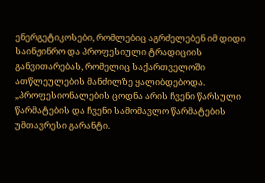ენერგეტიკოსები, რომლებიც აგრძელებენ იმ დიდი საინჟინრო და პროფესიული ტრადიციის განვითარებას, რომელიც საქართველოში ათწლეულების მანძილზე ყალიბდებოდა.
„პროფესიონალების ცოდნა არის ჩვენი წარსული წარმატების და ჩვენი სამომავლო წარმატების უმთავრესი გარანტი.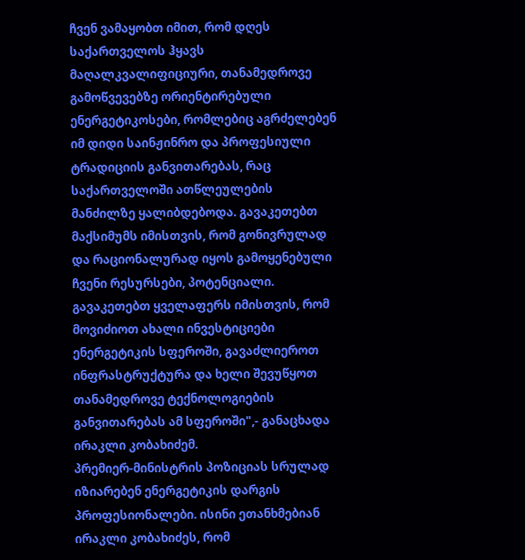ჩვენ ვამაყობთ იმით, რომ დღეს საქართველოს ჰყავს მაღალკვალიფიციური, თანამედროვე გამოწვევებზე ორიენტირებული ენერგეტიკოსები, რომლებიც აგრძელებენ იმ დიდი საინჟინრო და პროფესიული ტრადიციის განვითარებას, რაც საქართველოში ათწლეულების მანძილზე ყალიბდებოდა. გავაკეთებთ მაქსიმუმს იმისთვის, რომ გონივრულად და რაციონალურად იყოს გამოყენებული ჩვენი რესურსები, პოტენციალი. გავაკეთებთ ყველაფერს იმისთვის, რომ მოვიძიოთ ახალი ინვესტიციები ენერგეტიკის სფეროში, გავაძლიეროთ ინფრასტრუქტურა და ხელი შევუწყოთ თანამედროვე ტექნოლოგიების განვითარებას ამ სფეროში",- განაცხადა ირაკლი კობახიძემ.
პრემიერ-მინისტრის პოზიციას სრულად იზიარებენ ენერგეტიკის დარგის პროფესიონალები. ისინი ეთანხმებიან ირაკლი კობახიძეს, რომ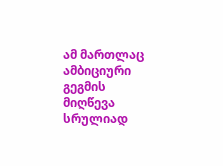ამ მართლაც ამბიციური გეგმის მიღწევა სრულიად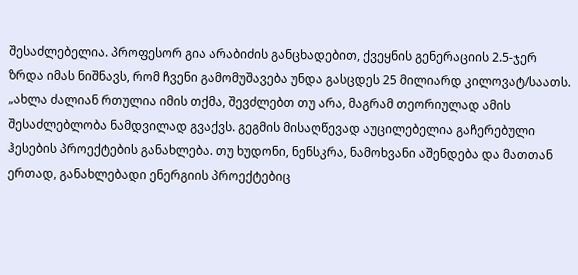შესაძლებელია. პროფესორ გია არაბიძის განცხადებით, ქვეყნის გენერაციის 2.5-ჯერ ზრდა იმას ნიშნავს, რომ ჩვენი გამომუშავება უნდა გასცდეს 25 მილიარდ კილოვატ/საათს.
„ახლა ძალიან რთულია იმის თქმა, შევძლებთ თუ არა, მაგრამ თეორიულად ამის შესაძლებლობა ნამდვილად გვაქვს. გეგმის მისაღწევად აუცილებელია გაჩერებული ჰესების პროექტების განახლება. თუ ხუდონი, ნენსკრა, ნამოხვანი აშენდება და მათთან ერთად, განახლებადი ენერგიის პროექტებიც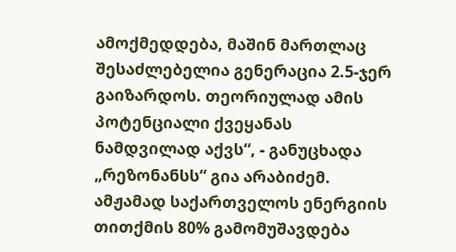ამოქმედდება, მაშინ მართლაც შესაძლებელია გენერაცია 2.5-ჯერ გაიზარდოს. თეორიულად ამის პოტენციალი ქვეყანას ნამდვილად აქვს“, - განუცხადა „რეზონანსს“ გია არაბიძემ.
ამჟამად საქართველოს ენერგიის თითქმის 80% გამომუშავდება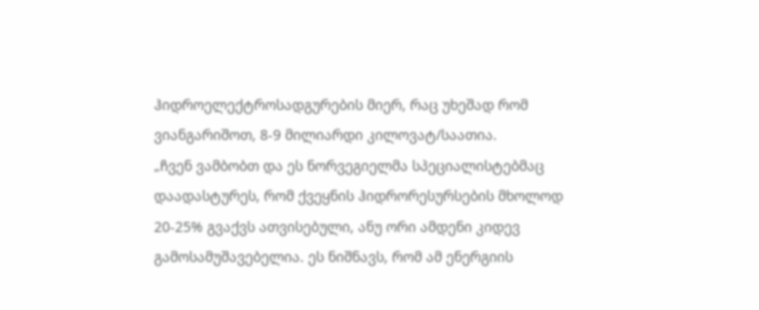ჰიდროელექტროსადგურების მიერ, რაც უხეშად რომ ვიანგარიშოთ, 8-9 მილიარდი კილოვატ/საათია.
„ჩვენ ვამბობთ და ეს ნორვეგიელმა სპეციალისტებმაც დაადასტურეს, რომ ქვეყნის ჰიდრორესურსების მხოლოდ 20-25% გვაქვს ათვისებული, ანუ ორი ამდენი კიდევ გამოსამუშავებელია. ეს ნიშნავს, რომ ამ ენერგიის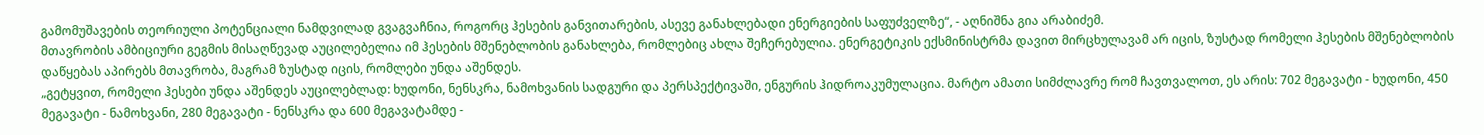გამომუშავების თეორიული პოტენციალი ნამდვილად გვაგვაჩნია, როგორც ჰესების განვითარების, ასევე განახლებადი ენერგიების საფუძველზე“, - აღნიშნა გია არაბიძემ.
მთავრობის ამბიციური გეგმის მისაღწევად აუცილებელია იმ ჰესების მშენებლობის განახლება, რომლებიც ახლა შეჩერებულია. ენერგეტიკის ექსმინისტრმა დავით მირცხულავამ არ იცის, ზუსტად რომელი ჰესების მშენებლობის დაწყებას აპირებს მთავრობა, მაგრამ ზუსტად იცის, რომლები უნდა აშენდეს.
„გეტყვით, რომელი ჰესები უნდა აშენდეს აუცილებლად: ხუდონი, ნენსკრა, ნამოხვანის სადგური და პერსპექტივაში, ენგურის ჰიდროაკუმულაცია. მარტო ამათი სიმძლავრე რომ ჩავთვალოთ, ეს არის: 702 მეგავატი - ხუდონი, 450 მეგავატი - ნამოხვანი, 280 მეგავატი - ნენსკრა და 600 მეგავატამდე -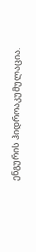ენგურის ჰიდროაკუმულაცია.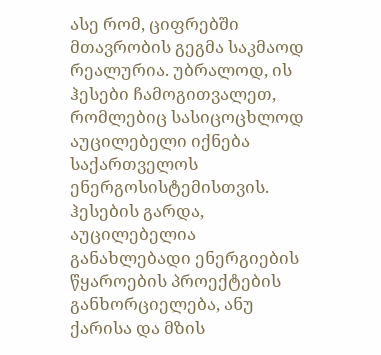ასე რომ, ციფრებში მთავრობის გეგმა საკმაოდ რეალურია. უბრალოდ, ის ჰესები ჩამოგითვალეთ, რომლებიც სასიცოცხლოდ აუცილებელი იქნება საქართველოს ენერგოსისტემისთვის.
ჰესების გარდა, აუცილებელია განახლებადი ენერგიების წყაროების პროექტების განხორციელება, ანუ ქარისა და მზის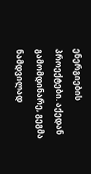ენერგიების პროექტები. აქედან გამომდინარე, გეგმა ნამდვილად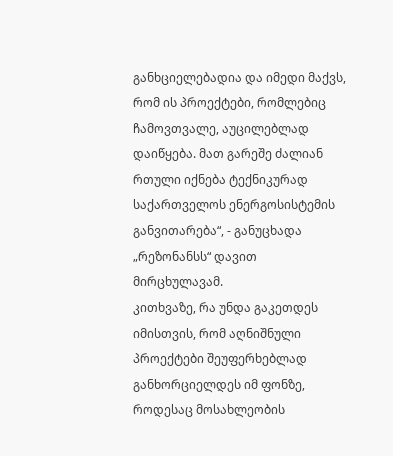განხციელებადია და იმედი მაქვს, რომ ის პროექტები, რომლებიც ჩამოვთვალე, აუცილებლად დაიწყება. მათ გარეშე ძალიან რთული იქნება ტექნიკურად საქართველოს ენერგოსისტემის განვითარება“, - განუცხადა „რეზონანსს“ დავით მირცხულავამ.
კითხვაზე, რა უნდა გაკეთდეს იმისთვის, რომ აღნიშნული პროექტები შეუფერხებლად განხორციელდეს იმ ფონზე, როდესაც მოსახლეობის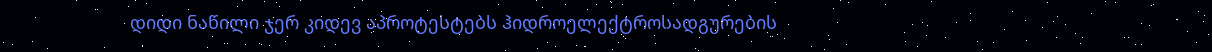დიდი ნაწილი ჯერ კიდევ აპროტესტებს ჰიდროელექტროსადგურების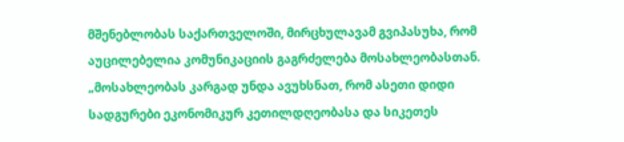მშენებლობას საქართველოში, მირცხულავამ გვიპასუხა, რომ აუცილებელია კომუნიკაციის გაგრძელება მოსახლეობასთან.
„მოსახლეობას კარგად უნდა ავუხსნათ, რომ ასეთი დიდი სადგურები ეკონომიკურ კეთილდღეობასა და სიკეთეს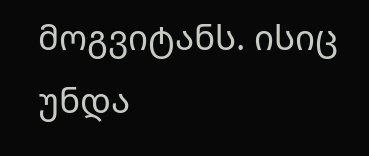მოგვიტანს. ისიც უნდა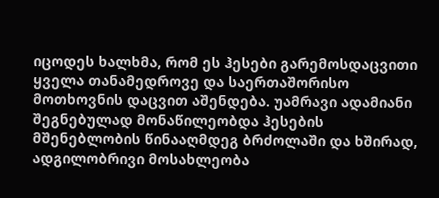იცოდეს ხალხმა, რომ ეს ჰესები გარემოსდაცვითი ყველა თანამედროვე და საერთაშორისო მოთხოვნის დაცვით აშენდება. უამრავი ადამიანი შეგნებულად მონაწილეობდა ჰესების მშენებლობის წინააღმდეგ ბრძოლაში და ხშირად, ადგილობრივი მოსახლეობა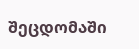შეცდომაში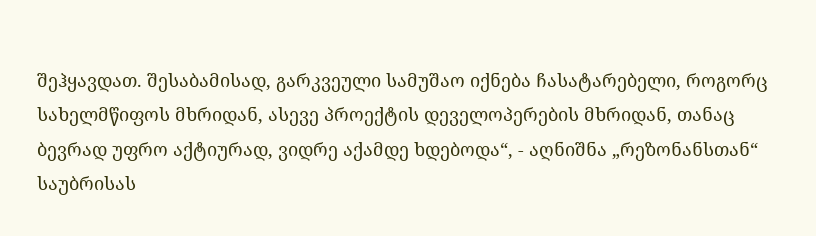შეჰყავდათ. შესაბამისად, გარკვეული სამუშაო იქნება ჩასატარებელი, როგორც სახელმწიფოს მხრიდან, ასევე პროექტის დეველოპერების მხრიდან, თანაც ბევრად უფრო აქტიურად, ვიდრე აქამდე ხდებოდა“, - აღნიშნა „რეზონანსთან“ საუბრისას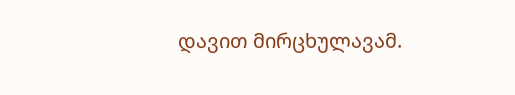დავით მირცხულავამ.